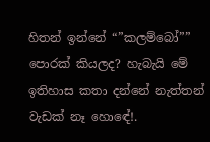හිතන් ඉන්නේ “”කලම්බෝ”” පොරක් කියලද? හැබැයි මේ ඉතිහාස කතා දන්නේ නැත්තන් වැඩක් නෑ හොඳේ!.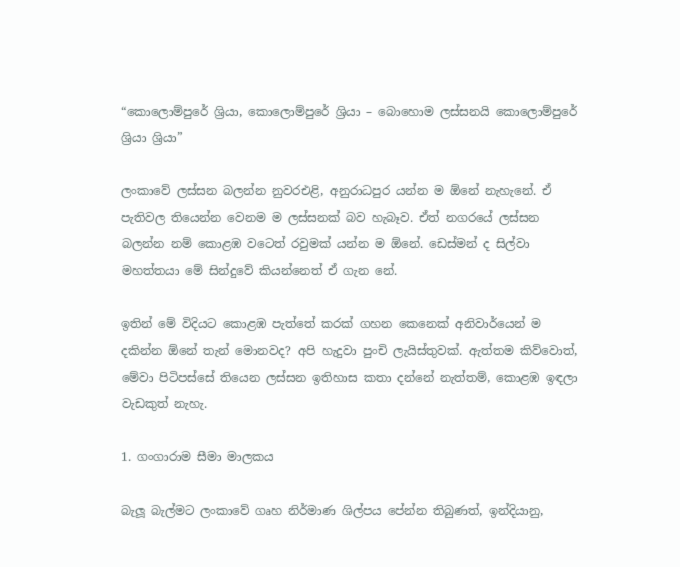“කොලොම්පුරේ ශ්‍රියා, කොලොම්පුරේ ශ්‍රියා – බොහොම ලස්සනයි කොලොම්පුරේ ශ්‍රියා ශ්‍රියා”

ලංකාවේ ලස්සන බලන්න නුවරඑළි, අනුරාධපුර යන්න ම ඕනේ නැහැනේ. ඒ පැතිවල තියෙන්න වෙනම ම ලස්සනක් බව හැබෑව. ඒත් නගරයේ ලස්සන බලන්න නම් කොළඹ වටෙත් රවුමක් යන්න ම ඕනේ. ඩෙස්මන් ද සිල්වා මහත්තයා මේ සින්දුවේ කියන්නෙත් ඒ ගැන නේ.

ඉතින් මේ විදියට කොළඹ පැත්තේ කරක් ගහන කෙනෙක් අනිවාර්යෙන් ම දකින්න ඕනේ තැන් මොනවද? අපි හැදුවා පුංචි ලැයිස්තුවක්. ඇත්තම කිව්වොත්, මේවා පිටිපස්සේ තියෙන ලස්සන ඉතිහාස කතා දන්නේ නැත්තම්, කොළඹ ඉඳලා වැඩකුත් නැහැ.

1. ගංගාරාම සීමා මාලකය

බැලූ බැල්මට ලංකාවේ ගෘහ නිර්මාණ ශිල්පය පේන්න තිබුණත්, ඉන්දියානු,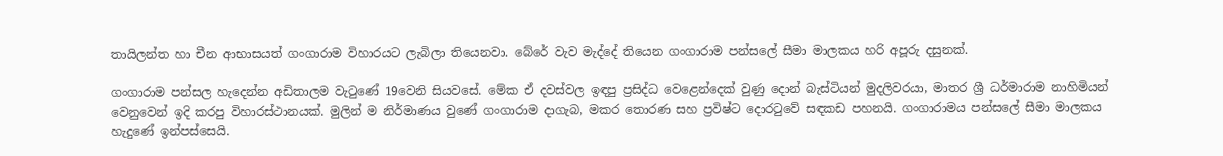තායිලන්ත හා චීන ආභාසයත් ගංගාරාම විහාරයට ලැබිලා තියෙනවා. බේරේ වැව මැද්දේ තියෙන ගංගාරාම පන්සලේ සීමා මාලකය හරි අපූරු දසුනක්.

ගංගාරාම පන්සල හැදෙන්න අඩිතාලම වැටුණේ 19වෙනි සියවසේ. මේක ඒ දවස්වල ඉඳපු ප්‍රසිද්ධ වෙළෙන්දෙක් වුණු දොන් බැස්ටියන් මුදලිවරයා, මාතර ශ්‍රී ධර්මාරාම නාහිමියන් වෙනුවෙන් ඉදි කරපු විහාරස්ථානයක්. මුලින් ම නිර්මාණය වුණේ ගංගාරාම දාගැබ, මකර තොරණ සහ ප්‍රවිෂ්ට දොරටුවේ සඳකඩ පහනයි. ගංගාරාමය පන්සලේ සීමා මාලකය හැදුණේ ඉන්පස්සෙයි.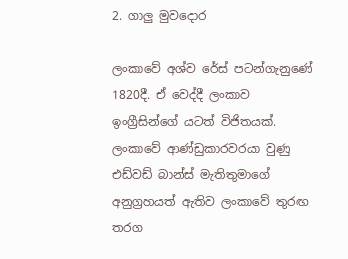2. ගාලු මුවදොර

ලංකාවේ අශ්ව රේස් පටන්ගැනුණේ 1820දී. ඒ වෙද්දී ලංකාව ඉංග්‍රීසින්ගේ යටත් විජිතයක්. ලංකාවේ ආණ්ඩුකාරවරයා වුණු එඩ්වඩ් බාන්ස් මැතිතුමාගේ අනුග්‍රහයත් ඇතිව ලංකාවේ තුරඟ තරග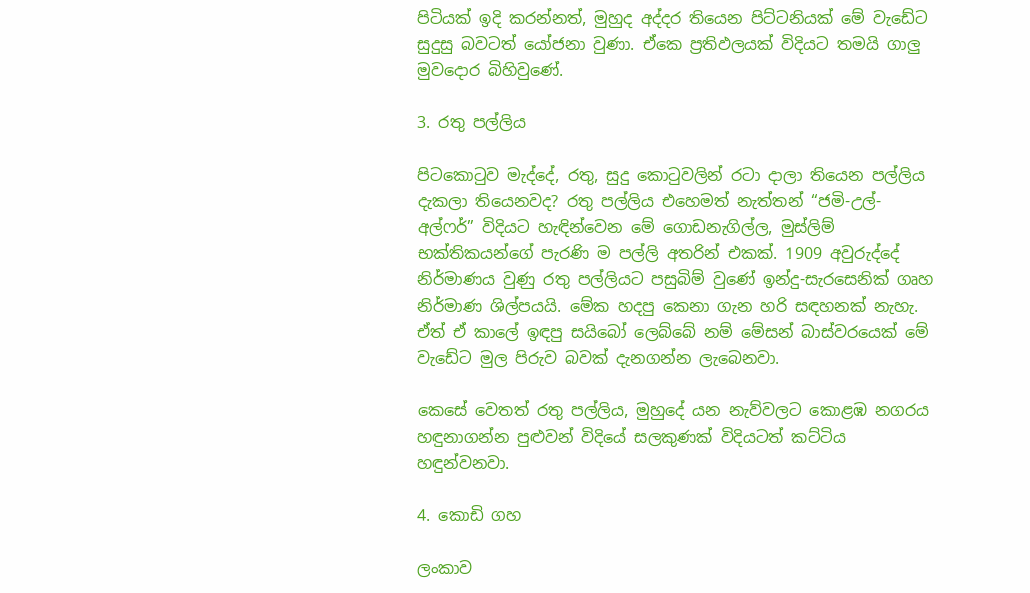පිටියක් ඉදි කරන්නත්, මුහුද අද්දර තියෙන පිට්ටනියක් මේ වැඩේට සුදුසු බවටත් යෝජනා වුණා. ඒකෙ ප්‍රතිඵලයක් විදියට තමයි ගාලු මුවදොර බිහිවුණේ.

3. රතු පල්ලිය

පිටකොටුව මැද්දේ, රතු, සුදු කොටුවලින් රටා දාලා තියෙන පල්ලිය දැකලා තියෙනවද? රතු පල්ලිය එහෙමත් නැත්තන් “ජමි-උල්-අල්ෆර්” විදියට හැඳින්වෙන මේ ගොඩනැගිල්ල, මුස්ලිම් භක්තිකයන්ගේ පැරණි ම පල්ලි අතරින් එකක්. 1909 අවුරුද්දේ නිර්මාණය වුණු රතු පල්ලියට පසුබිම් වුණේ ඉන්දු-සැරසෙනික් ගෘහ නිර්මාණ ශිල්පයයි. මේක හදපු කෙනා ගැන හරි සඳහනක් නැහැ. ඒත් ඒ කාලේ ඉඳපු සයිබෝ ලෙබ්බේ නම් මේසන් බාස්වරයෙක් මේ වැඩේට මුල පිරුව බවක් දැනගන්න ලැබෙනවා.

කෙසේ වෙතත් රතු පල්ලිය, මුහුදේ යන නැව්වලට කොළඹ නගරය හඳුනාගන්න පුළුවන් විදියේ සලකුණක් විදියටත් කට්ටිය හඳුන්වනවා.

4. කොඩි ගහ

ලංකාව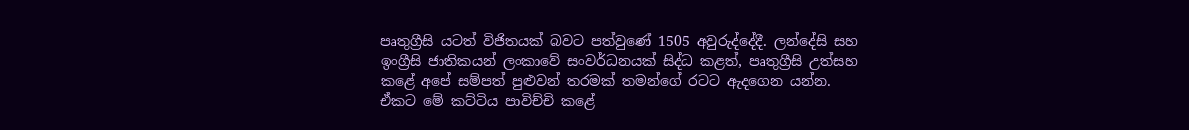පෘතුග්‍රීසි යටත් විජිතයක් බවට පත්වුණේ 1505 අවුරුද්දේදී. ලන්දේසි සහ ඉංග්‍රීසි ජාතිකයන් ලංකාවේ සංවර්ධනයක් සිද්ධ කළත්, පෘතුග්‍රීසි උත්සහ කළේ අපේ සම්පත් පුළුවන් තරමක් තමන්ගේ රටට ඇදගෙන යන්න. ඒකට මේ කට්ටිය පාවිච්චි කළේ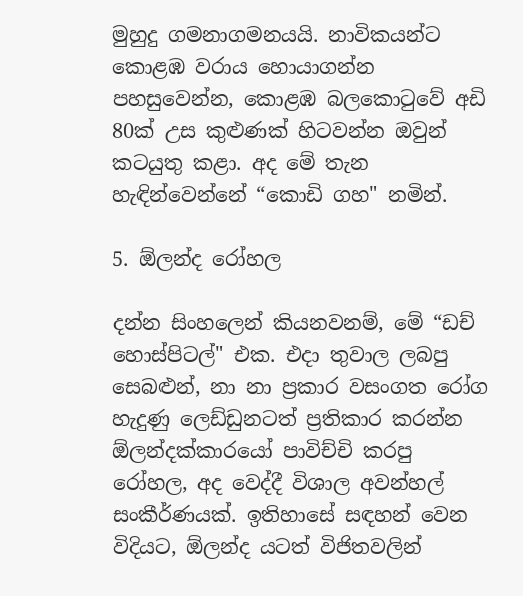මුහුදු ගමනාගමනයයි. නාවිකයන්ට කොළඹ වරාය හොයාගන්න පහසුවෙන්න, කොළඹ බලකොටුවේ අඩි 80ක් උස කුළුණක් හිටවන්න ඔවුන් කටයුතු කළා. අද මේ තැන හැඳින්වෙන්නේ “කොඩි ගහ" නමින්.

5. ඕලන්ද රෝහල

දන්න සිංහලෙන් කියනවනම්, මේ “ඩච් හොස්පිටල්" එක. එදා තුවාල ලබපු සෙබළුන්, නා නා ප්‍රකාර වසංගත රෝග හැදුණු ලෙඩ්ඩුනටත් ප්‍රතිකාර කරන්න ඕලන්දක්කාරයෝ පාවිච්චි කරපු රෝහල, අද වෙද්දී විශාල අවන්හල් සංකීර්ණයක්. ඉතිහාසේ සඳහන් වෙන විදියට, ඕලන්ද යටත් විජිතවලින්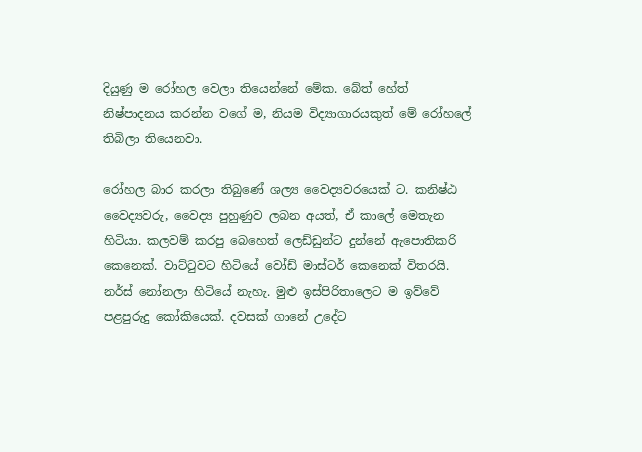දියුණු ම රෝහල වෙලා තියෙන්නේ මේක. බේත් හේත් නිෂ්පාදනය කරන්න වගේ ම, නියම විද්‍යාගාරයකුත් මේ රෝහලේ තිබිලා තියෙනවා.

රෝහල බාර කරලා තිබුණේ ශල්‍ය වෛද්‍යවරයෙක් ට. කනිෂ්ඨ වෛද්‍යවරු, වෛද්‍ය පුහුණුව ලබන අයත්, ඒ කාලේ මෙතැන හිටියා. කලවම් කරපු බෙහෙත් ලෙඩ්ඩුන්ට දුන්නේ ඇපොතිකරි කෙනෙක්. වාට්ටුවට හිටියේ වෝඩ් මාස්ටර් කෙනෙක් විතරයි. නර්ස් නෝනලා හිටියේ නැහැ. මුළු ඉස්පිරිතාලෙට ම ඉව්වේ පළපුරුදු කෝකියෙක්. දවසක් ගානේ උදේට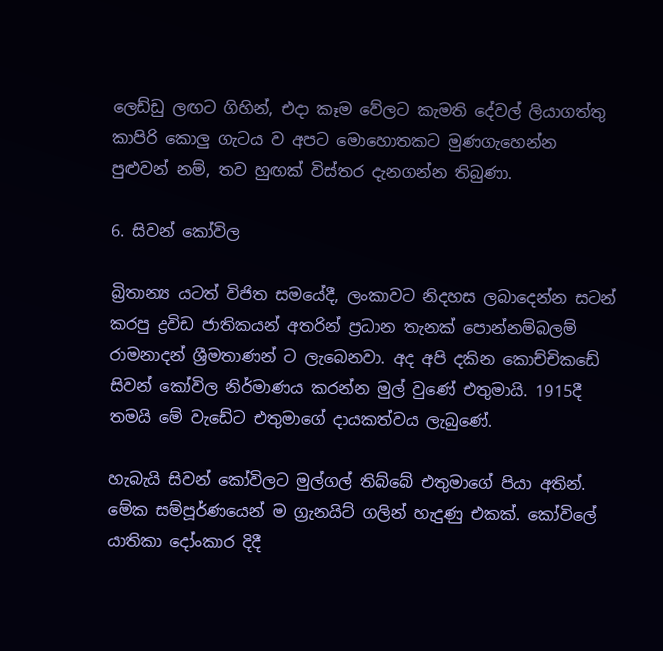ලෙඩ්ඩු ලඟට ගිහින්, එදා කෑම වේලට කැමති දේවල් ලියාගත්තු කාපිරි කොලු ගැටය ව අපට මොහොතකට මුණගැහෙන්න පුළුවන් නම්, තව හුඟක් විස්තර දැනගන්න තිබුණා.

6. සිවන් කෝවිල

බ්‍රිතාන්‍ය යටත් විජිත සමයේදී, ලංකාවට නිදහස ලබාදෙන්න සටන් කරපු ද්‍රවිඩ ජාතිකයන් අතරින් ප්‍රධාන තැනක් පොන්නම්බලම් රාමනාදන් ශ්‍රීමතාණන් ට ලැබෙනවා. අද අපි දකින කොච්චිකඩේ සිවන් කෝවිල නිර්මාණය කරන්න මුල් වුණේ එතුමායි. 1915දී තමයි මේ වැඩේට එතුමාගේ දායකත්වය ලැබුණේ.

හැබැයි සිවන් කෝවිලට මුල්ගල් තිබ්බේ එතුමාගේ පියා අතින්. මේක සම්පූර්ණයෙන් ම ග්‍රැනයිට් ගලින් හැදුණු එකක්. කෝවිලේ යාතිකා දෝංකාර දිදී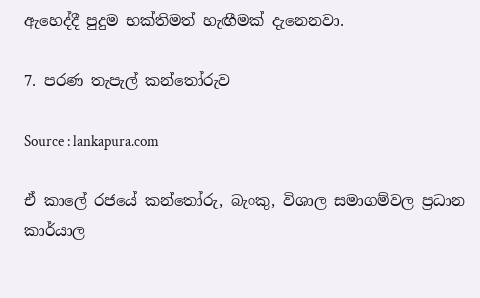ඇහෙද්දී පුදුම භක්තිමත් හැඟීමක් දැනෙනවා.

7. පරණ තැපැල් කන්තෝරුව

Source : lankapura.com

ඒ කාලේ රජයේ කන්තෝරු, බැංකු, විශාල සමාගම්වල ප්‍රධාන කාර්යාල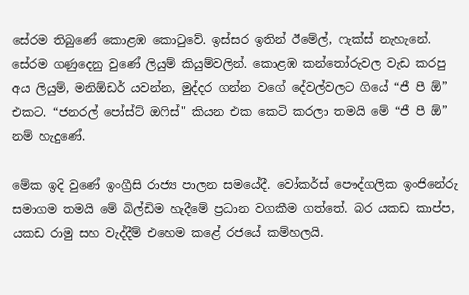සේරම තිබුණේ කොළඹ කොටුවේ. ඉස්සර ඉතින් ඊමේල්, ෆැක්ස් නැහැනේ. සේරම ගණුදෙනු වුණේ ලියුම් කියුම්වලින්. කොළඹ කන්තෝරුවල වැඩ කරපු අය ලියුම්, මනිඕඩර් යවන්න, මුද්දර ගන්න වගේ දේවල්වලට ගියේ “ජී පී ඕ” එකට. “ජනරල් පෝස්ට් ඔෆිස්" කියන එක කෙටි කරලා තමයි මේ “ජී පී ඕ” නම් හැදුණේ.

මේක ඉදි වුණේ ඉංග්‍රීසි රාජ්‍ය පාලන සමයේදී. වෝකර්ස් පෞද්ගලික ඉංජිනේරු සමාගම තමයි මේ බිල්ඩිම හැදීමේ ප්‍රධාන වගකීම ගත්තේ. බර යකඩ කාප්ප, යකඩ රාමු සහ වැද්දීම් එහෙම කළේ රජයේ කම්හලයි.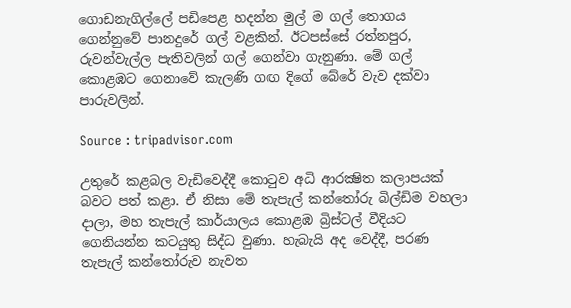ගොඩනැගිල්ලේ පඩිපෙළ හදන්න මුල් ම ගල් තොගය ගෙන්නුවේ පානදුරේ ගල් වළකින්. ඊටපස්සේ රත්නපුර, රුවන්වැල්ල පැතිවලින් ගල් ගෙන්වා ගැනුණා. මේ ගල් කොළඹට ගෙනාවේ කැලණි ගඟ දිගේ බේරේ වැව දක්වා පාරුවලින්.

Source : tripadvisor.com

උතුරේ කළබල වැඩිවෙද්දී කොටුව අධි ආරක්‍ෂිත කලාපයක් බවට පත් කළා. ඒ නිසා මේ තැපැල් කන්තෝරු බිල්ඩිම වහලා දාලා, මහ තැපැල් කාර්යාලය කොළඹ බ්‍රිස්ටල් වීදියට ගෙනියන්න කටයුතු සිද්ධ වුණා. හැබැයි අද වෙද්දී, පරණ තැපැල් කන්තෝරුව නැවත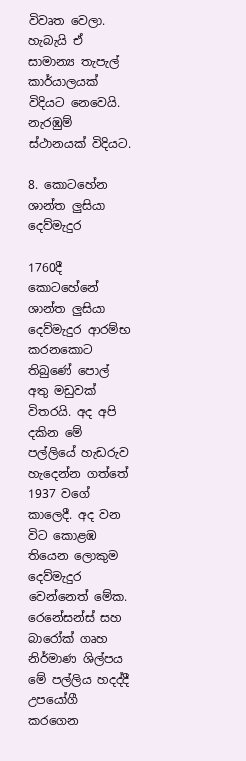විවෘත වෙලා. හැබැයි ඒ සාමාන්‍ය තැපැල් කාර්යාලයක් විදියට නෙවෙයි. නැරඹුම් ස්ථානයක් විදියට.

8. කොටහේන ශාන්ත ලුසියා දෙව්මැදුර

1760දී කොටහේනේ ශාන්ත ලුසියා දෙව්මැදුර ආරම්භ කරනකොට තිබුණේ පොල් අතු මඩුවක් විතරයි. අද අපි දකින මේ පල්ලියේ හැඩරුව හැදෙන්න ගත්තේ 1937 වගේ කාලෙදී. අද වන විට කොළඹ තියෙන ලොකුම දෙව්මැදුර වෙන්නෙත් මේක. රෙනේසන්ස් සහ බාරෝක් ගෘහ නිර්මාණ ශිල්පය මේ පල්ලිය හදද්දී උපයෝගී කරගෙන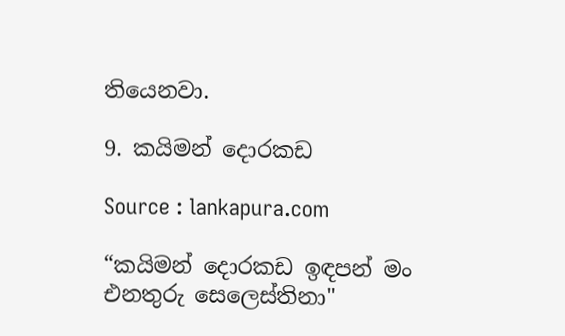තියෙනවා.

9. කයිමන් දොරකඩ

Source : lankapura.com

“කයිමන් දොරකඩ ඉඳපන් මං එනතුරු සෙලෙස්තිනා"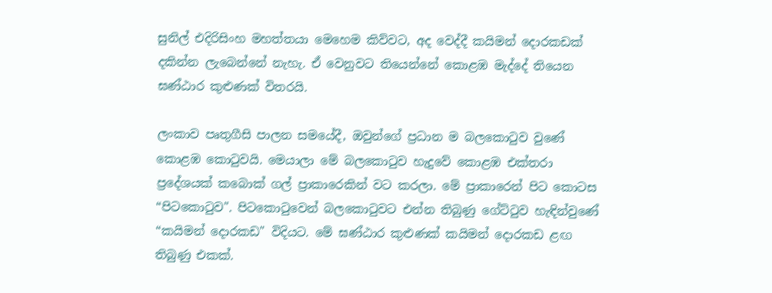සුනිල් එදිරිසිංහ මහත්තයා මෙහෙම කිව්වට, අද වෙද්දී කයිමන් දොරකඩක් දකින්න ලැබෙන්නේ නැහැ. ඒ වෙනුවට තියෙන්නේ කොළඹ මැද්දේ තියෙන ඝණ්ඨාර කුළුණක් විතරයි.

ලංකාව පෘතුගීසි පාලන සමයේදී, ඔවුන්ගේ ප්‍රධාන ම බලකොටුව වුණේ කොළඹ කොටුවයි. මෙයාලා මේ බලකොටුව හැදුවේ කොළඹ එක්තරා ප්‍රදේශයක් කබොක් ගල් ප්‍රාකාරෙකින් වට කරලා. මේ ප්‍රාකාරෙන් පිට කොටස “පිටකොටුව". පිටකොටුවෙන් බලකොටුවට එන්න තිබුණු ගේට්ටුව හැඳින්වුණේ “කයිමන් දොරකඩ" විදියට. මේ ඝණ්ඨාර කුළුණක් කයිමන් දොරකඩ ළඟ තිබුණු එකක්.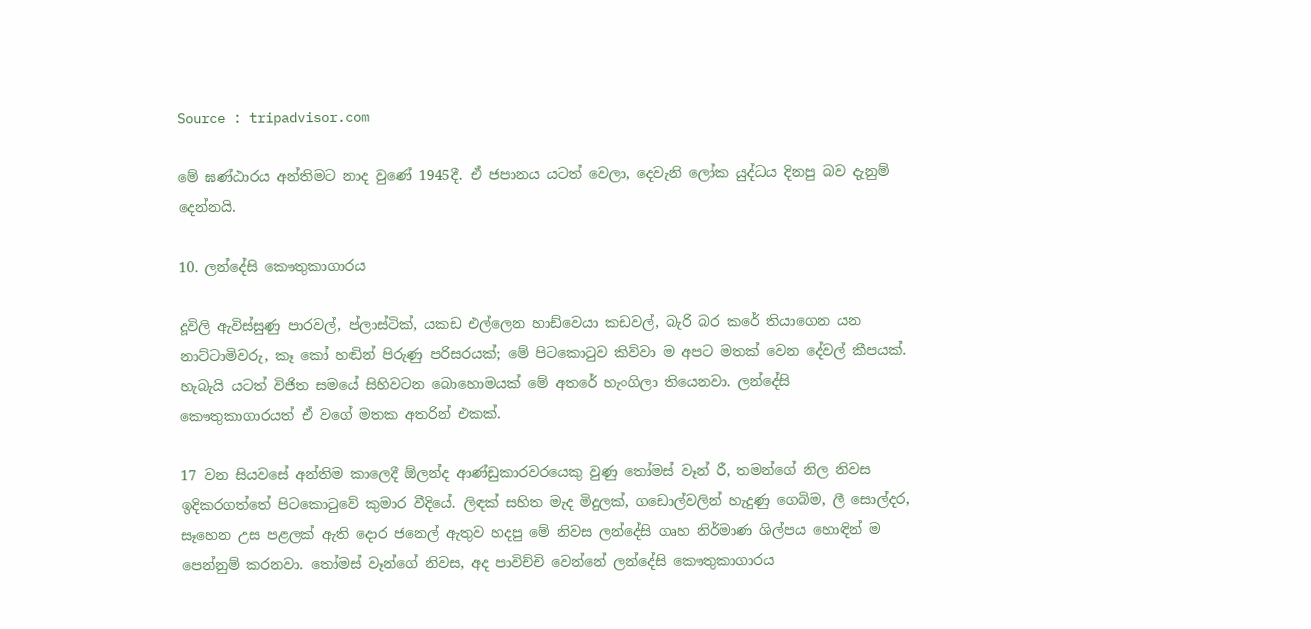Source : tripadvisor.com

මේ ඝණ්ඨාරය අන්තිමට නාද වුණේ 1945දී. ඒ ජපානය යටත් වෙලා, දෙවැනි ලෝක යුද්ධය දිනපු බව දැනුම් දෙන්නයි.

10. ලන්දේසි කෞතුකාගාරය

දූවිලි ඇවිස්සුණු පාරවල්, ප්ලාස්ටික්, යකඩ එල්ලෙන හාඩ්වෙයා කඩවල්, බැරි බර කරේ තියාගෙන යන නාට්ටාමිවරු, කෑ කෝ හඬින් පිරුණු පරිසරයක්; මේ පිටකොටුව කිව්වා ම අපට මතක් වෙන දේවල් කීපයක්. හැබැයි යටත් විජිත සමයේ සිහිවටන බොහොමයක් මේ අතරේ හැංගිලා තියෙනවා. ලන්දේසි කෞතුකාගාරයත් ඒ වගේ මතක අතරින් එකක්.

17 වන සියවසේ අන්තිම කාලෙදී ඕලන්ද ආණ්ඩුකාරවරයෙකු වුණු තෝමස් වෑන් රී, තමන්ගේ නිල නිවස ඉදිකරගත්තේ පිටකොටුවේ කුමාර වීදියේ. ලිඳක් සහිත මැද මිදුලක්, ගඩොල්වලින් හැදුණු ගෙබිම, ලී සොල්දර, සෑහෙන උස පළලක් ඇති දොර ජනෙල් ඇතුව හදපු මේ නිවස ලන්දේසි ගෘහ නිර්මාණ ශිල්පය හොඳින් ම පෙන්නුම් කරනවා. තෝමස් වෑන්ගේ නිවස, අද පාවිච්චි වෙන්නේ ලන්දේසි කෞතුකාගාරය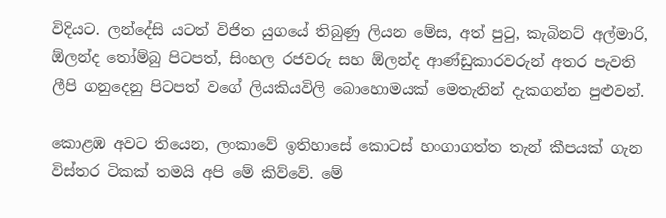විදියට. ලන්දේසි යටත් විජිත යුගයේ තිබුණු ලියන මේස, අත් පුටු, කැබිනට් අල්මාරි, ඕලන්ද තෝම්බු පිටපත්, සිංහල රජවරු සහ ඕලන්ද ආණ්ඩුකාරවරුන් අතර පැවති ලීපි ගනුදෙනු පිටපත් වගේ ලියකියවිලි බොහොමයක් මෙතැනින් දැකගන්න පුළුවන්.

කොළඹ අවට තියෙන, ලංකාවේ ඉතිහාසේ කොටස් හංගාගත්ත තැන් කීපයක් ගැන විස්තර ටිකක් තමයි අපි මේ කිව්වේ. මේ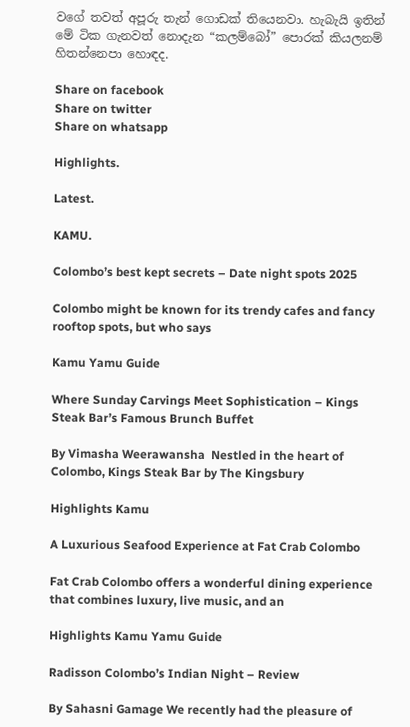වගේ තවත් අපූරු තැන් ගොඩක් තියෙනවා. හැබැයි ඉතින් මේ ටික ගැනවත් නොදැන “කලම්බෝ” පොරක් කියලනම් හිතන්නෙපා හොඳද.

Share on facebook
Share on twitter
Share on whatsapp

Highlights.

Latest.

KAMU.

Colombo’s best kept secrets – Date night spots 2025

Colombo might be known for its trendy cafes and fancy rooftop spots, but who says

Kamu Yamu Guide

Where Sunday Carvings Meet Sophistication – Kings Steak Bar’s Famous Brunch Buffet

By Vimasha Weerawansha  Nestled in the heart of Colombo, Kings Steak Bar by The Kingsbury

Highlights Kamu

A Luxurious Seafood Experience at Fat Crab Colombo

Fat Crab Colombo offers a wonderful dining experience that combines luxury, live music, and an

Highlights Kamu Yamu Guide

Radisson Colombo’s Indian Night – Review

By Sahasni Gamage We recently had the pleasure of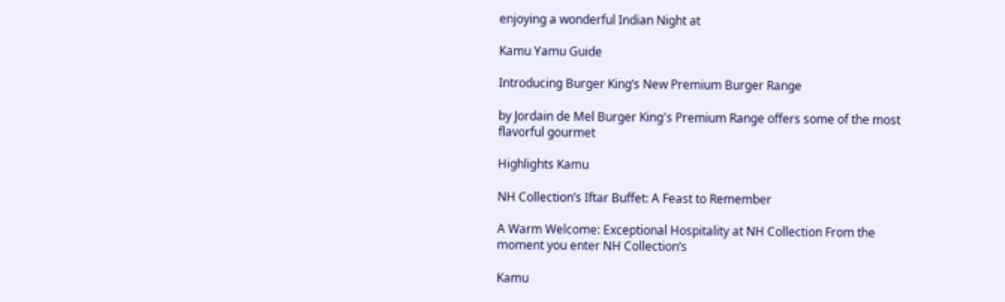enjoying a wonderful Indian Night at

Kamu Yamu Guide

Introducing Burger King’s New Premium Burger Range

by Jordain de Mel Burger King's Premium Range offers some of the most flavorful gourmet

Highlights Kamu

NH Collection’s Iftar Buffet: A Feast to Remember

A Warm Welcome: Exceptional Hospitality at NH Collection From the moment you enter NH Collection’s

Kamu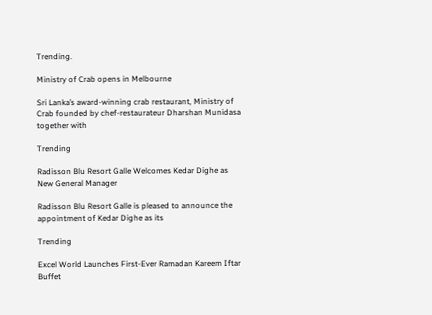Trending.

Ministry of Crab opens in Melbourne

Sri Lanka’s award-winning crab restaurant, Ministry of Crab founded by chef-restaurateur Dharshan Munidasa together with

Trending

Radisson Blu Resort Galle Welcomes Kedar Dighe as New General Manager

Radisson Blu Resort Galle is pleased to announce the appointment of Kedar Dighe as its

Trending

Excel World Launches First-Ever Ramadan Kareem Iftar Buffet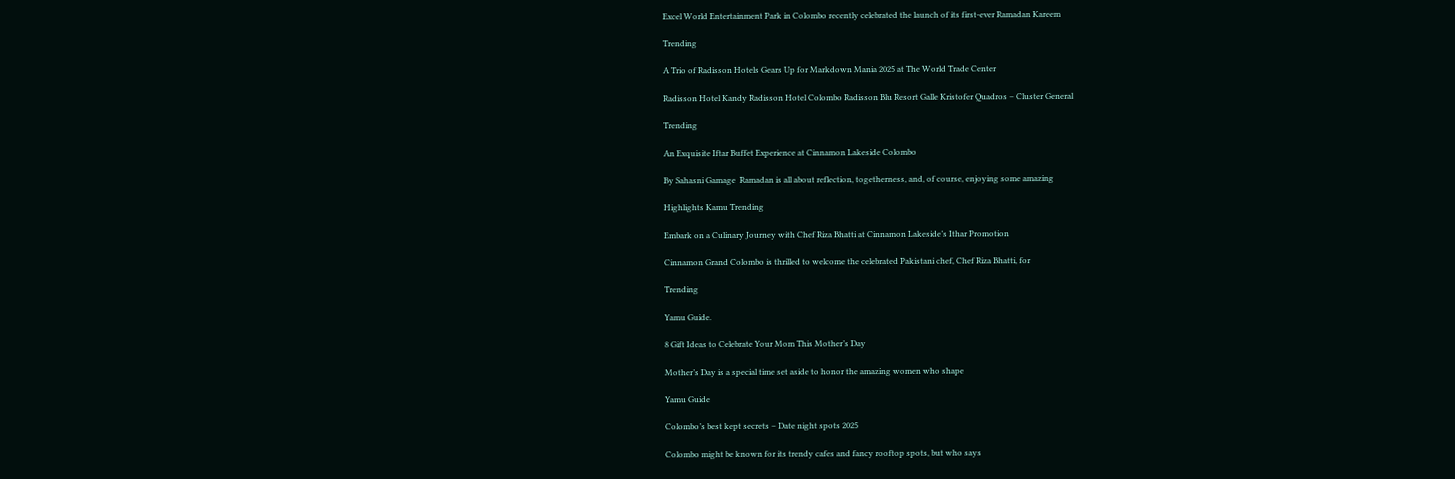Excel World Entertainment Park in Colombo recently celebrated the launch of its first-ever Ramadan Kareem

Trending

A Trio of Radisson Hotels Gears Up for Markdown Mania 2025 at The World Trade Center

Radisson Hotel Kandy Radisson Hotel Colombo Radisson Blu Resort Galle Kristofer Quadros – Cluster General

Trending

An Exquisite Iftar Buffet Experience at Cinnamon Lakeside Colombo

By Sahasni Gamage  Ramadan is all about reflection, togetherness, and, of course, enjoying some amazing

Highlights Kamu Trending

Embark on a Culinary Journey with Chef Riza Bhatti at Cinnamon Lakeside’s Ithar Promotion

Cinnamon Grand Colombo is thrilled to welcome the celebrated Pakistani chef, Chef Riza Bhatti, for

Trending

Yamu Guide.

8 Gift Ideas to Celebrate Your Mom This Mother’s Day

Mother’s Day is a special time set aside to honor the amazing women who shape

Yamu Guide

Colombo’s best kept secrets – Date night spots 2025

Colombo might be known for its trendy cafes and fancy rooftop spots, but who says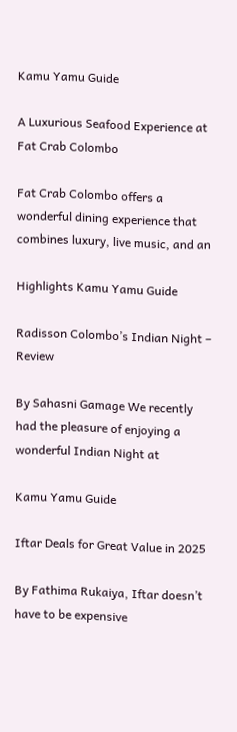Kamu Yamu Guide

A Luxurious Seafood Experience at Fat Crab Colombo

Fat Crab Colombo offers a wonderful dining experience that combines luxury, live music, and an

Highlights Kamu Yamu Guide

Radisson Colombo’s Indian Night – Review

By Sahasni Gamage We recently had the pleasure of enjoying a wonderful Indian Night at

Kamu Yamu Guide

Iftar Deals for Great Value in 2025

By Fathima Rukaiya, Iftar doesn’t have to be expensive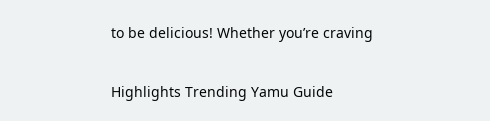to be delicious! Whether you’re craving

Highlights Trending Yamu Guide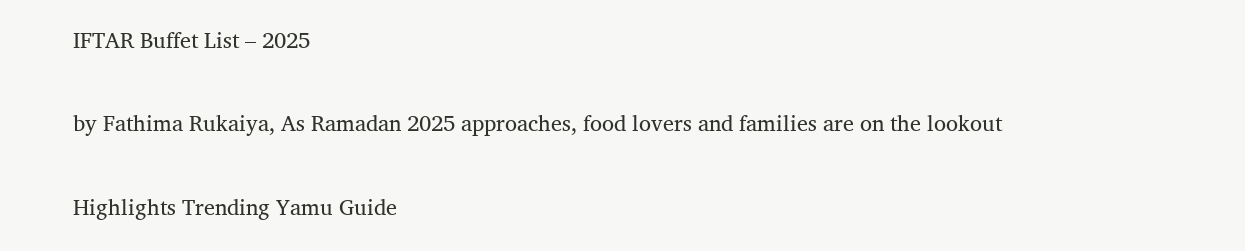IFTAR Buffet List – 2025

by Fathima Rukaiya, As Ramadan 2025 approaches, food lovers and families are on the lookout

Highlights Trending Yamu Guide